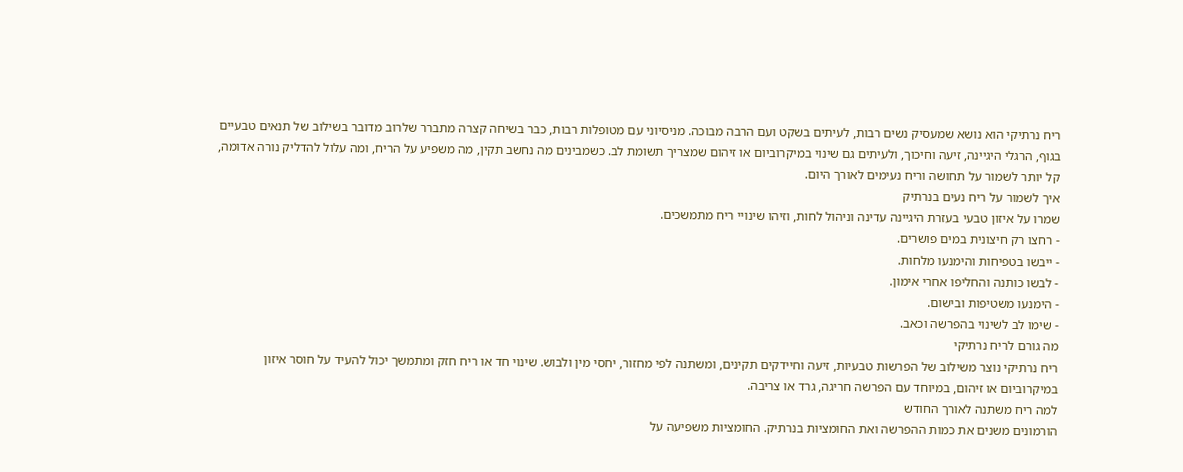ריח נרתיקי הוא נושא שמעסיק נשים רבות, לעיתים בשקט ועם הרבה מבוכה. מניסיוני עם מטופלות רבות, כבר בשיחה קצרה מתברר שלרוב מדובר בשילוב של תנאים טבעיים בגוף, הרגלי היגיינה, זיעה וחיכוך, ולעיתים גם שינוי במיקרוביום או זיהום שמצריך תשומת לב. כשמבינים מה נחשב תקין, מה משפיע על הריח, ומה עלול להדליק נורה אדומה, קל יותר לשמור על תחושה וריח נעימים לאורך היום.
איך לשמור על ריח נעים בנרתיק
שמרו על איזון טבעי בעזרת היגיינה עדינה וניהול לחות, וזיהו שינויי ריח מתמשכים.
- רחצו רק חיצונית במים פושרים.
- ייבשו בטפיחות והימנעו מלחות.
- לבשו כותנה והחליפו אחרי אימון.
- הימנעו משטיפות ובישום.
- שימו לב לשינוי בהפרשה וכאב.
מה גורם לריח נרתיקי
ריח נרתיקי נוצר משילוב של הפרשות טבעיות, זיעה וחיידקים תקינים, ומשתנה לפי מחזור, יחסי מין ולבוש. שינוי חד או ריח חזק ומתמשך יכול להעיד על חוסר איזון במיקרוביום או זיהום, במיוחד עם הפרשה חריגה, גרד או צריבה.
למה ריח משתנה לאורך החודש
הורמונים משנים את כמות ההפרשה ואת החומציות בנרתיק. החומציות משפיעה על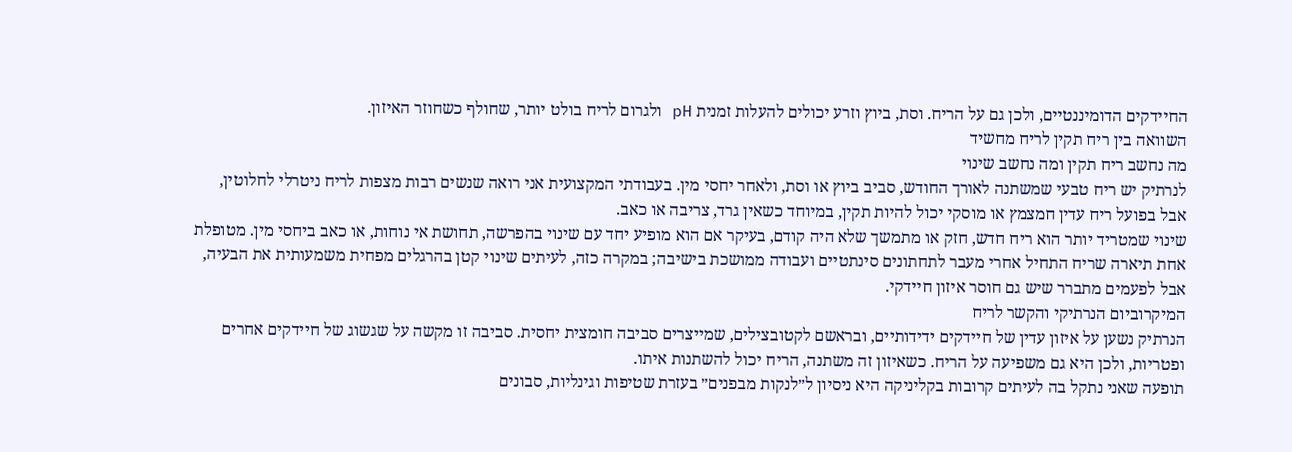החיידקים הדומיננטיים, ולכן גם על הריח. וסת, ביוץ וזרע יכולים להעלות זמנית pH ולגרום לריח בולט יותר, שחולף כשחוזר האיזון.
השוואה בין ריח תקין לריח מחשיד
מה נחשב ריח תקין ומה נחשב שינוי
לנרתיק יש ריח טבעי שמשתנה לאורך החודש, סביב ביוץ או וסת, ולאחר יחסי מין. בעבודתי המקצועית אני רואה שנשים רבות מצפות לריח ניטרלי לחלוטין, אבל בפועל ריח עדין חמצמץ או מוסקי יכול להיות תקין, במיוחד כשאין גרד, צריבה או כאב.
שינוי שמטריד יותר הוא ריח חדש, חזק או מתמשך שלא היה קודם, בעיקר אם הוא מופיע יחד עם שינוי בהפרשה, תחושת אי נוחות, או כאב ביחסי מין. מטופלת אחת תיארה שריח התחיל אחרי מעבר לתחתונים סינתטיים ועבודה ממושכת בישיבה; במקרה כזה, לעיתים שינוי קטן בהרגלים מפחית משמעותית את הבעיה, אבל לפעמים מתברר שיש גם חוסר איזון חיידקי.
המיקרוביום הנרתיקי והקשר לריח
הנרתיק נשען על איזון עדין של חיידקים ידידותיים, ובראשם לקטובצילים, שמייצרים סביבה חומצית יחסית. סביבה זו מקשה על שגשוג של חיידקים אחרים ופטריות, ולכן היא גם משפיעה על הריח. כשאיזון זה משתנה, הריח יכול להשתנות איתו.
תופעה שאני נתקל בה לעיתים קרובות בקליניקה היא ניסיון ל״לנקות מבפנים״ בעזרת שטיפות וגינליות, סבונים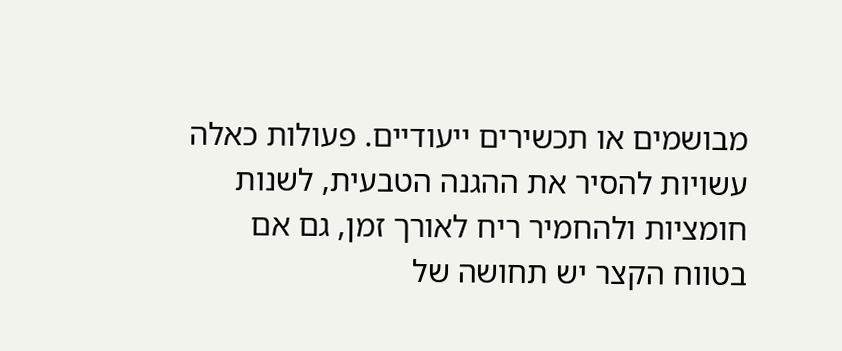מבושמים או תכשירים ייעודיים. פעולות כאלה עשויות להסיר את ההגנה הטבעית, לשנות חומציות ולהחמיר ריח לאורך זמן, גם אם בטווח הקצר יש תחושה של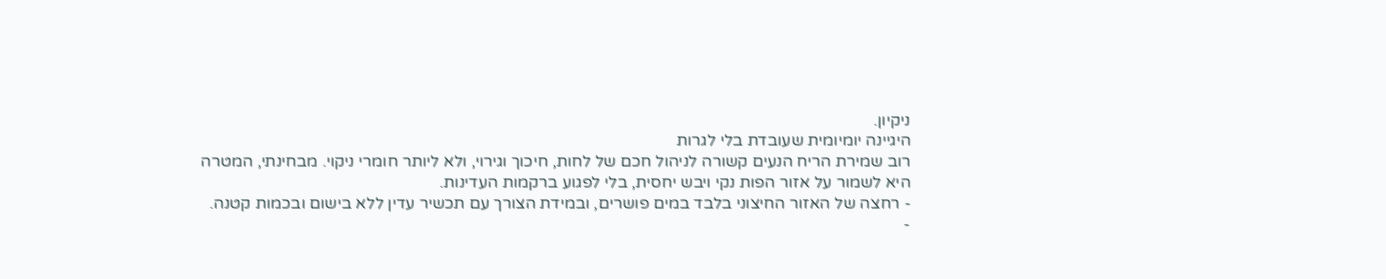ניקיון.
היגיינה יומיומית שעובדת בלי לגרות
רוב שמירת הריח הנעים קשורה לניהול חכם של לחות, חיכוך וגירוי, ולא ליותר חומרי ניקוי. מבחינתי, המטרה היא לשמור על אזור הפות נקי ויבש יחסית, בלי לפגוע ברקמות העדינות.
- רחצה של האזור החיצוני בלבד במים פושרים, ובמידת הצורך עם תכשיר עדין ללא בישום ובכמות קטנה.
-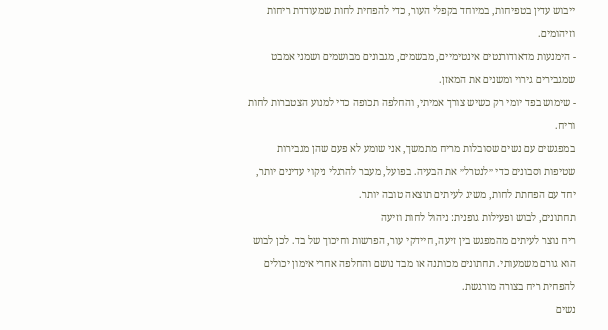ייבוש עדין בטפיחות, במיוחד בקפלי העור, כדי להפחית לחות שמעודדת ריחות וזיהומים.
- הימנעות מדאודורנטים אינטימיים, מבשמים, מגבונים מבושמים ושמני אמבט שמגבירים גירוי ומשנים את המאזן.
- שימוש בפד יומי רק כשיש צורך אמיתי, והחלפה תכופה כדי למנוע הצטברות לחות וריח.
במפגשים עם נשים שסובלות מריח מתמשך, אני שומע לא פעם שהן מגבירות שטיפות וסבונים כדי ״לנטרל״ את הבעיה. בפועל, מעבר להרגלי ניקוי עדינים יותר, יחד עם הפחתת לחות, משיג לעיתים תוצאה טובה יותר.
תחתונים, לבוש ופעילות גופנית: ניהול לחות וזיעה
ריח נוצר לעיתים מהמפגש בין זיעה, חיידקי עור, הפרשות וחיכוך של בד. לכן לבוש הוא גורם משמעותי. תחתונים מכותנה או מבד נושם והחלפה אחרי אימון יכולים להפחית ריח בצורה מורגשת.
נשים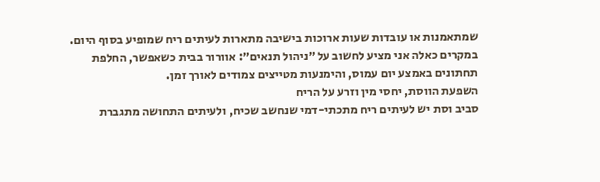שמתאמנות או עובדות שעות ארוכות בישיבה מתארות לעיתים ריח שמופיע בסוף היום. במקרים כאלה אני מציע לחשוב על ״ניהול תנאים״: אוורור בבית כשאפשר, החלפת תחתונים באמצע יום עמוס, והימנעות מטייצים צמודים לאורך זמן.
השפעת הווסת, יחסי מין וזרע על הריח
סביב וסת יש לעיתים ריח מתכתי-דמי שנחשב שכיח, ולעיתים התחושה מתגברת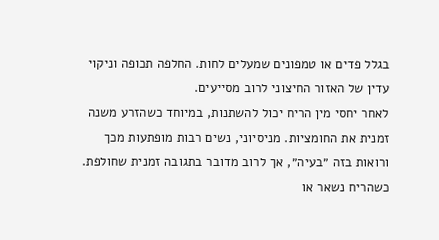בגלל פדים או טמפונים שמעלים לחות. החלפה תכופה וניקוי עדין של האזור החיצוני לרוב מסייעים.
לאחר יחסי מין הריח יכול להשתנות, במיוחד כשהזרע משנה זמנית את החומציות. מניסיוני, נשים רבות מופתעות מכך ורואות בזה ״בעיה״, אך לרוב מדובר בתגובה זמנית שחולפת. כשהריח נשאר או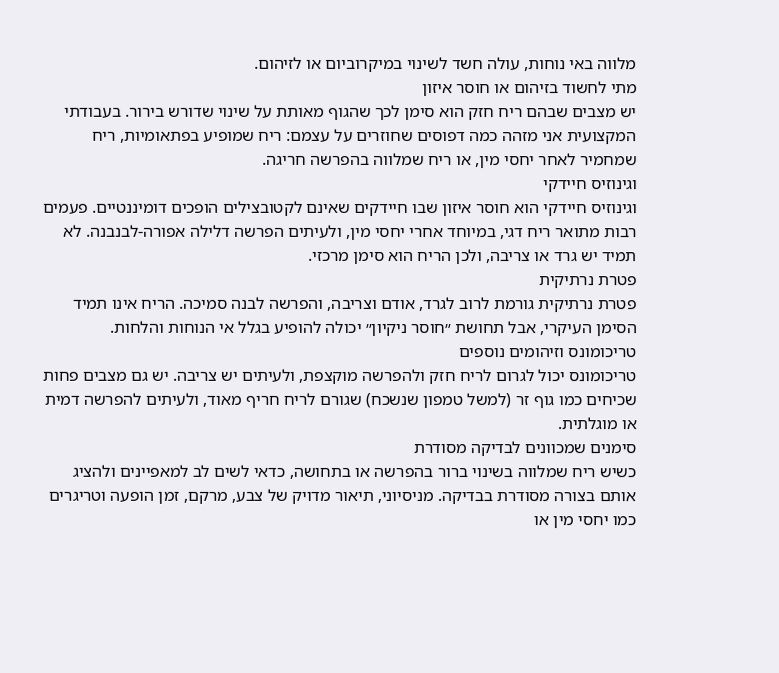מלווה באי נוחות, עולה חשד לשינוי במיקרוביום או לזיהום.
מתי לחשוד בזיהום או חוסר איזון
יש מצבים שבהם ריח חזק הוא סימן לכך שהגוף מאותת על שינוי שדורש בירור. בעבודתי המקצועית אני מזהה כמה דפוסים שחוזרים על עצמם: ריח שמופיע בפתאומיות, ריח שמחמיר לאחר יחסי מין, או ריח שמלווה בהפרשה חריגה.
וגינוזיס חיידקי
וגינוזיס חיידקי הוא חוסר איזון שבו חיידקים שאינם לקטובצילים הופכים דומיננטיים. פעמים רבות מתואר ריח דגי, במיוחד אחרי יחסי מין, ולעיתים הפרשה דלילה אפורה-לבנבנה. לא תמיד יש גרד או צריבה, ולכן הריח הוא סימן מרכזי.
פטרת נרתיקית
פטרת נרתיקית גורמת לרוב לגרד, אודם וצריבה, והפרשה לבנה סמיכה. הריח אינו תמיד הסימן העיקרי, אבל תחושת ״חוסר ניקיון״ יכולה להופיע בגלל אי הנוחות והלחות.
טריכומונס וזיהומים נוספים
טריכומונס יכול לגרום לריח חזק ולהפרשה מוקצפת, ולעיתים יש צריבה. יש גם מצבים פחות שכיחים כמו גוף זר (למשל טמפון שנשכח) שגורם לריח חריף מאוד, ולעיתים להפרשה דמית או מוגלתית.
סימנים שמכוונים לבדיקה מסודרת
כשיש ריח שמלווה בשינוי ברור בהפרשה או בתחושה, כדאי לשים לב למאפיינים ולהציג אותם בצורה מסודרת בבדיקה. מניסיוני, תיאור מדויק של צבע, מרקם, זמן הופעה וטריגרים כמו יחסי מין או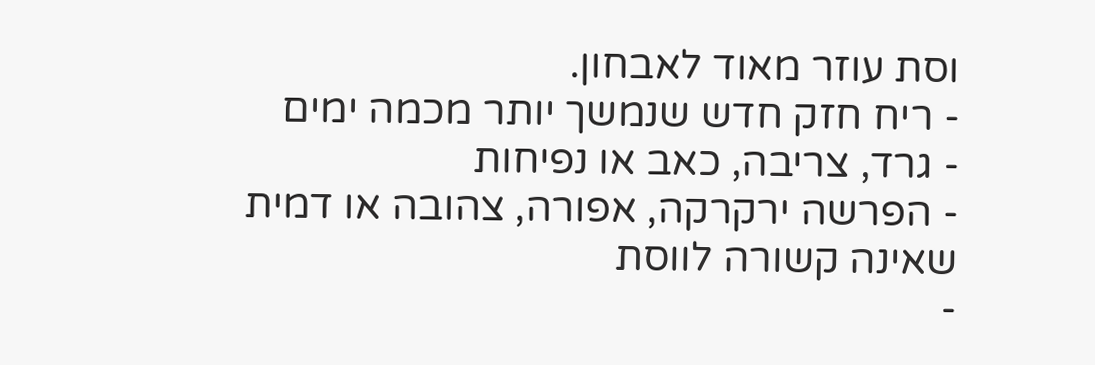וסת עוזר מאוד לאבחון.
- ריח חזק חדש שנמשך יותר מכמה ימים
- גרד, צריבה, כאב או נפיחות
- הפרשה ירקרקה, אפורה, צהובה או דמית שאינה קשורה לווסת
-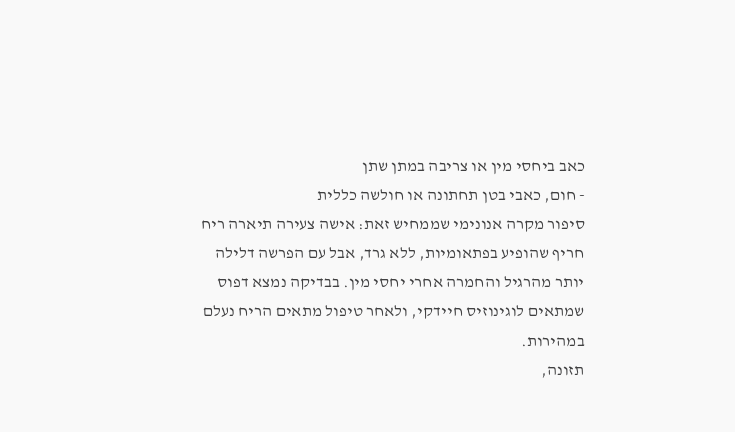כאב ביחסי מין או צריבה במתן שתן
- חום, כאבי בטן תחתונה או חולשה כללית
סיפור מקרה אנונימי שממחיש זאת: אישה צעירה תיארה ריח חריף שהופיע בפתאומיות, ללא גרד, אבל עם הפרשה דלילה יותר מהרגיל והחמרה אחרי יחסי מין. בבדיקה נמצא דפוס שמתאים לוגינוזיס חיידקי, ולאחר טיפול מתאים הריח נעלם במהירות.
תזונה,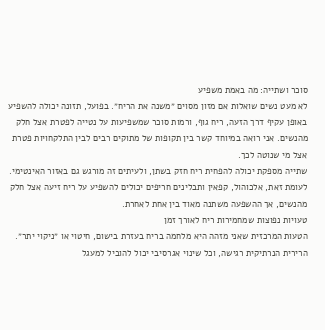סוכר ושתייה: מה באמת משפיע
לא מעט נשים שואלות אם מזון מסוים ״משנה את הריח״. בפועל, תזונה יכולה להשפיע באופן עקיף דרך הזעה, ריח גוף, ורמות סוכר שמשפיעות על נטייה לפטרת אצל חלק מהנשים. אני רואה במיוחד קשר בין תקופות של מתוקים רבים לבין התלקחויות פטרת אצל מי שנוטה לכך.
שתייה מספקת יכולה להפחית ריח חזק בשתן, ולעיתים זה מורגש גם באזור האינטימי. לעומת זאת, אלכוהול, קפאין ותבלינים חריפים יכולים להשפיע על ריח זיעה אצל חלק מהנשים, אך ההשפעה משתנה מאוד בין אחת לאחרת.
טעויות נפוצות שמחמירות ריח לאורך זמן
הטעות המרכזית שאני מזהה היא מלחמה בריח בעזרת בישום, חיטוי או ״ניקוי יתר״. הרירית הנרתיקית רגישה, וכל שינוי אגרסיבי יכול להוביל למעגל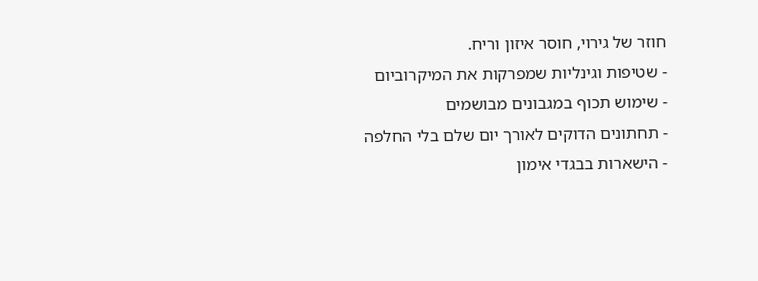חוזר של גירוי, חוסר איזון וריח.
- שטיפות וגינליות שמפרקות את המיקרוביום
- שימוש תכוף במגבונים מבושמים
- תחתונים הדוקים לאורך יום שלם בלי החלפה
- הישארות בבגדי אימון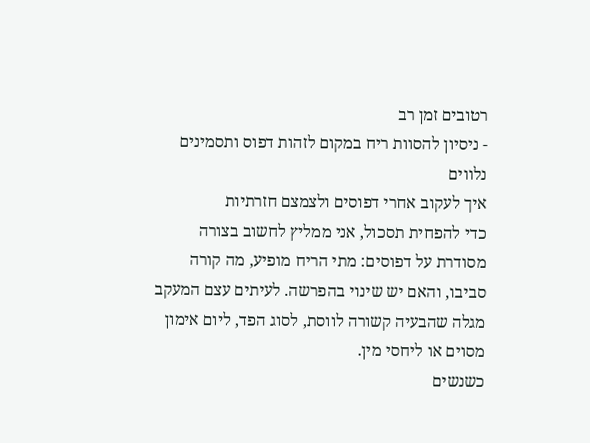רטובים זמן רב
- ניסיון להסוות ריח במקום לזהות דפוס ותסמינים נלווים
איך לעקוב אחרי דפוסים ולצמצם חזרתיות
כדי להפחית תסכול, אני ממליץ לחשוב בצורה מסודרת על דפוסים: מתי הריח מופיע, מה קורה סביבו, והאם יש שינוי בהפרשה. לעיתים עצם המעקב מגלה שהבעיה קשורה לווסת, לסוג הפד, ליום אימון מסוים או ליחסי מין.
כשנשים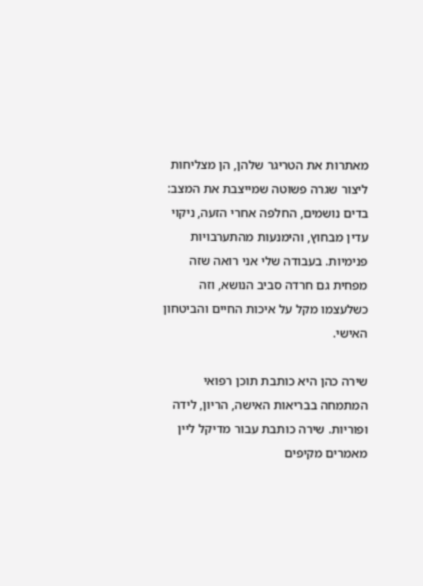מאתרות את הטריגר שלהן, הן מצליחות ליצור שגרה פשוטה שמייצבת את המצב: בדים נושמים, החלפה אחרי הזעה, ניקוי עדין מבחוץ, והימנעות מהתערבויות פנימיות. בעבודה שלי אני רואה שזה מפחית גם חרדה סביב הנושא, וזה כשלעצמו מקל על איכות החיים והביטחון האישי.

שירה כהן היא כותבת תוכן רפואי המתמחה בבריאות האישה, הריון, לידה ופוריות. שירה כותבת עבור מדיקל ליין מאמרים מקיפים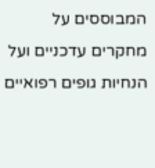המבוססים על מחקרים עדכניים ועל הנחיות גופים רפואיים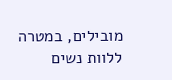מובילים, במטרה ללוות נשים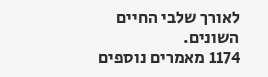לאורך שלבי החיים השונים.
1174 מאמרים נוספים